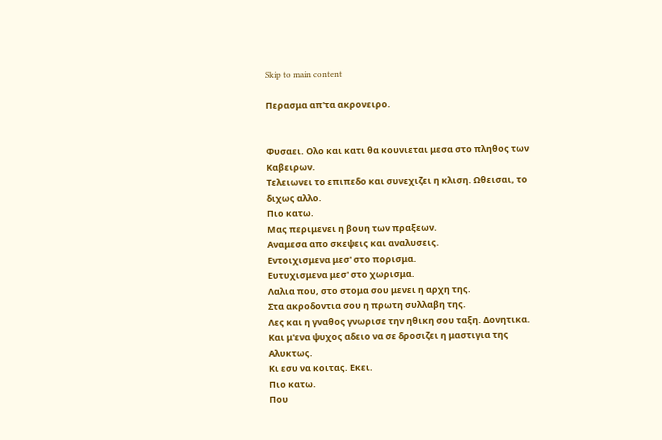Skip to main content

Περασμα απ'τα ακρονειρο.


Φυσαει. Ολο και κατι θα κουνιεται μεσα στο πληθος των Καβειρων.
Τελειωνει το επιπεδο και συνεχιζει η κλιση. Ωθεισαι, το διχως αλλο.
Πιο κατω.
Μας περιμενει η βουη των πραξεων.
Αναμεσα απο σκεψεις και αναλυσεις.
Εντοιχισμενα μεσ' στο πορισμα.
Ευτυχισμενα μεσ' στο χωρισμα.
Λαλια που, στο στομα σου μενει η αρχη της.
Στα ακροδοντια σου η πρωτη συλλαβη της.
Λες και η γναθος γνωρισε την ηθικη σου ταξη. Δονητικα.
Και μ'ενα ψυχος αδειο να σε δροσιζει η μαστιγια της Αλυκτως.
Κι εσυ να κοιτας. Εκει.
Πιο κατω.
Που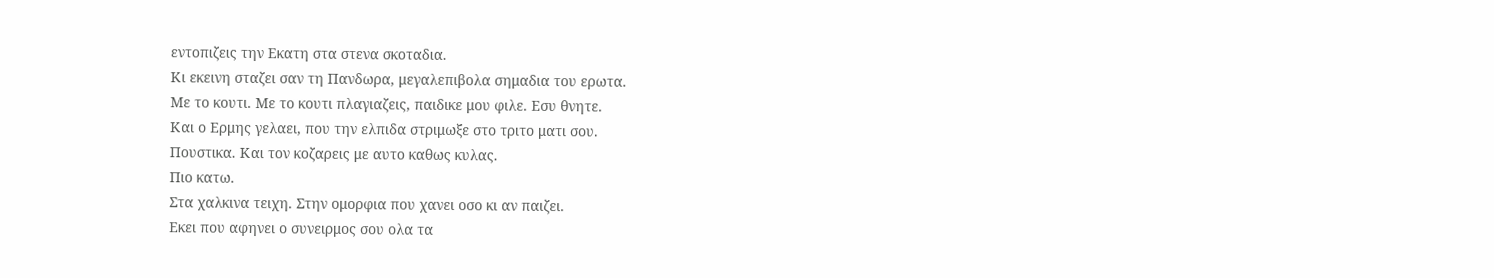εντοπιζεις την Εκατη στα στενα σκοταδια.
Κι εκεινη σταζει σαν τη Πανδωρα, μεγαλεπιβολα σημαδια του ερωτα.
Με το κουτι. Με το κουτι πλαγιαζεις, παιδικε μου φιλε. Εσυ θνητε.
Και ο Ερμης γελαει, που την ελπιδα στριμωξε στο τριτο ματι σου.
Πουστικα. Και τον κοζαρεις με αυτο καθως κυλας.
Πιο κατω.
Στα χαλκινα τειχη. Στην ομορφια που χανει οσο κι αν παιζει.
Εκει που αφηνει ο συνειρμος σου ολα τα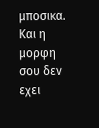μποσικα.
Και η μορφη σου δεν εχει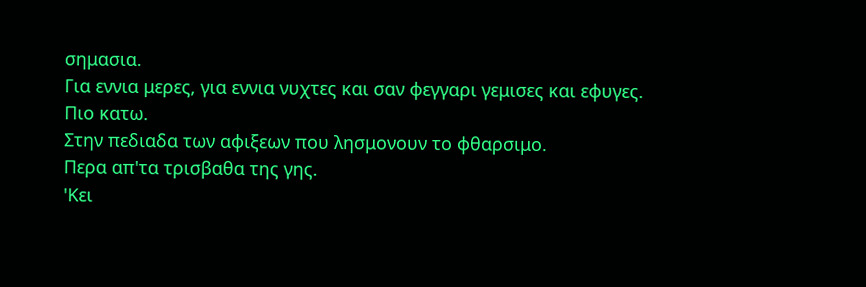σημασια.
Για εννια μερες, για εννια νυχτες και σαν φεγγαρι γεμισες και εφυγες.
Πιο κατω.
Στην πεδιαδα των αφιξεων που λησμονουν το φθαρσιμο.
Περα απ'τα τρισβαθα της γης.
'Κει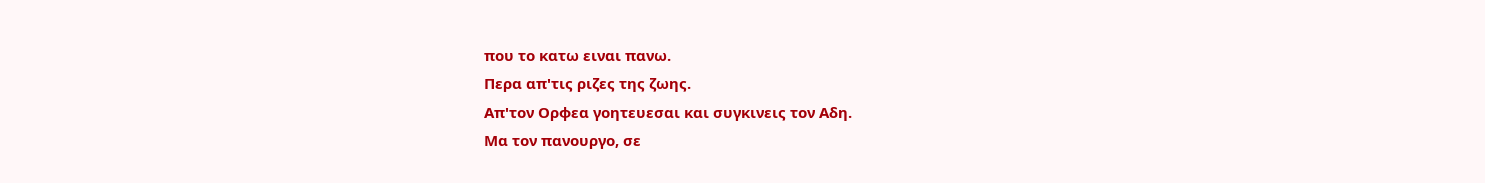που το κατω ειναι πανω.
Περα απ'τις ριζες της ζωης.
Απ'τον Ορφεα γοητευεσαι και συγκινεις τον Αδη.
Μα τον πανουργο, σε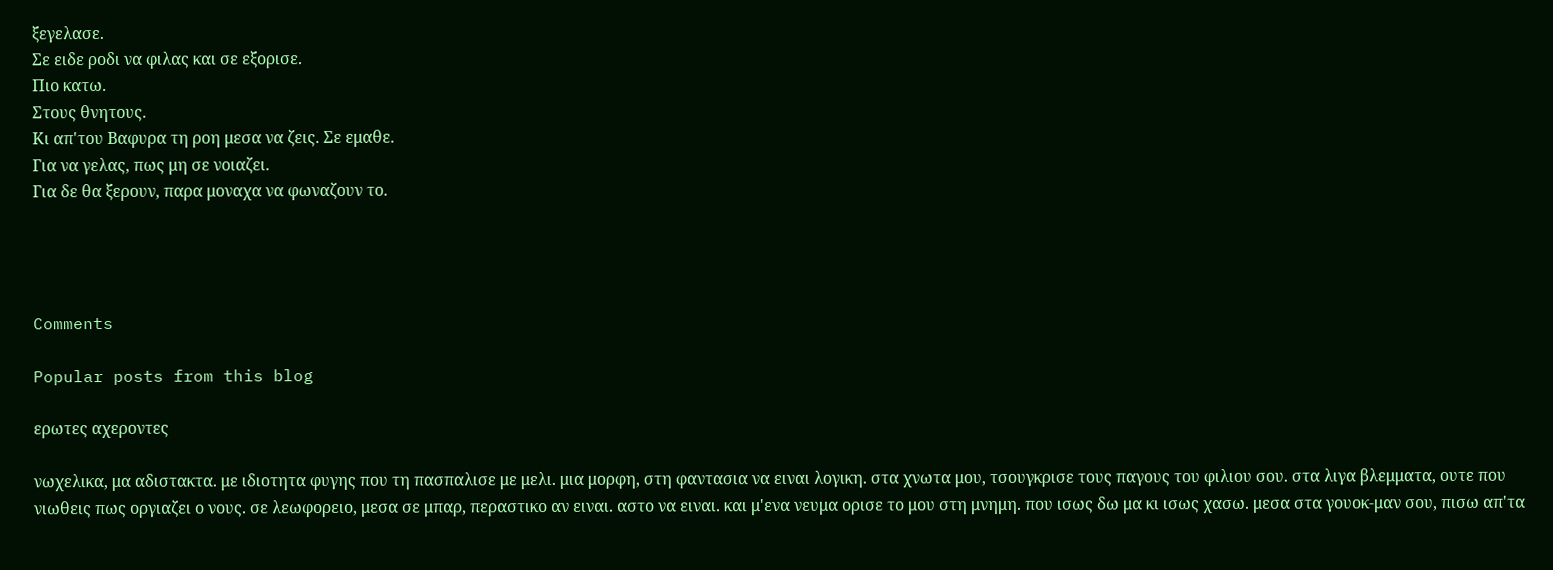ξεγελασε.
Σε ειδε ροδι να φιλας και σε εξορισε.
Πιο κατω.
Στους θνητους.
Κι απ'του Βαφυρα τη ροη μεσα να ζεις. Σε εμαθε.
Για να γελας, πως μη σε νοιαζει.
Για δε θα ξερουν, παρα μοναχα να φωναζουν το.




Comments

Popular posts from this blog

ερωτες αχεροντες

νωχελικα, μα αδιστακτα. με ιδιοτητα φυγης που τη πασπαλισε με μελι. μια μορφη, στη φαντασια να ειναι λογικη. στα χνωτα μου, τσουγκρισε τους παγους του φιλιου σου. στα λιγα βλεμματα, ουτε που νιωθεις πως οργιαζει ο νους. σε λεωφορειο, μεσα σε μπαρ, περαστικο αν ειναι. αστο να ειναι. και μ'ενα νευμα ορισε το μου στη μνημη. που ισως δω μα κι ισως χασω. μεσα στα γουοκ-μαν σου, πισω απ'τα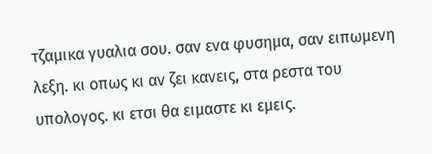τζαμικα γυαλια σου. σαν ενα φυσημα, σαν ειπωμενη λεξη. κι οπως κι αν ζει κανεις, στα ρεστα του υπολογος. κι ετσι θα ειμαστε κι εμεις.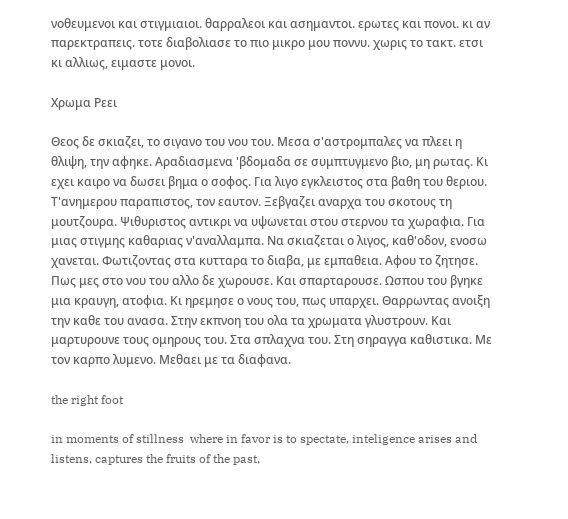νοθευμενοι και στιγμιαιοι. θαρραλεοι και ασημαντοι. ερωτες και πονοι. κι αν παρεκτραπεις. τοτε διαβολιασε το πιο μικρο μου ποννυ. χωρις το τακτ. ετσι κι αλλιως, ειμαστε μονοι.

Χρωμα Ρεει

Θεος δε σκιαζει, το σιγανο του νου του. Μεσα σ'αστρομπαλες να πλεει η θλιψη, την αφηκε. Αραδιασμενα 'βδομαδα σε συμπτυγμενο βιο, μη ρωτας. Κι εχει καιρο να δωσει βημα ο σοφος. Για λιγο εγκλειστος στα βαθη του θεριου. Τ'ανημερου παραπιστος, τον εαυτον. Ξεβγαζει αναρχα του σκοτους τη μουτζουρα. Ψιθυριστος αντικρι να υψωνεται στου στερνου τα χωραφια. Για μιας στιγμης καθαριας ν'αναλλαμπα. Να σκιαζεται ο λιγος, καθ'οδον, ενοσω χανεται. Φωτιζοντας στα κυτταρα το διαβα, με εμπαθεια. Αφου το ζητησε.  Πως μες στο νου του αλλο δε χωρουσε. Και σπαρταρουσε. Ωσπου του βγηκε μια κραυγη, ατοφια. Κι ηρεμησε ο νους του, πως υπαρχει. Θαρρωντας ανοιξη την καθε του ανασα. Στην εκπνοη του ολα τα χρωματα γλυστρουν. Και μαρτυρουνε τους ομηρους του. Στα σπλαχνα του. Στη σηραγγα καθιστικα. Με τον καρπο λυμενο. Μεθαει με τα διαφανα.

the right foot

in moments of stillness  where in favor is to spectate, inteligence arises and listens, captures the fruits of the past,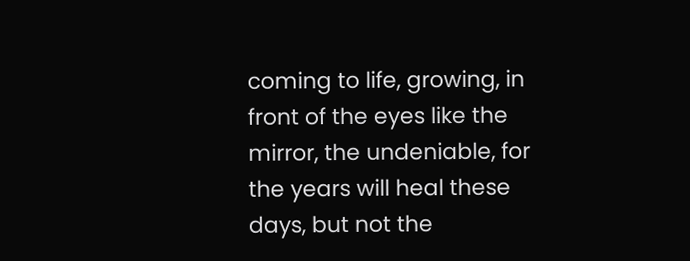coming to life, growing, in front of the eyes like the mirror, the undeniable, for the years will heal these days, but not the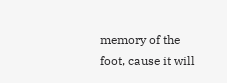memory of the foot, cause it will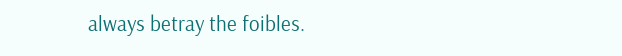always betray the foibles.